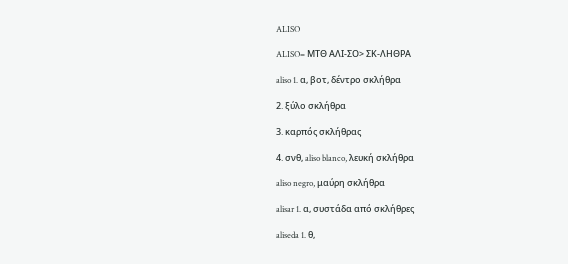ALISO

ALISO= ΜΤΘ ΑΛΙ-ΣΟ> ΣΚ-ΛΗΘΡΑ

aliso 1. α, βοτ, δέντρο σκλήθρα

2. ξύλο σκλήθρα

3. καρπός σκλήθρας

4. σνθ, aliso blanco, λευκή σκλήθρα

aliso negro, μαύρη σκλήθρα

alisar 1. α, συστάδα από σκλήθρες

aliseda 1. θ,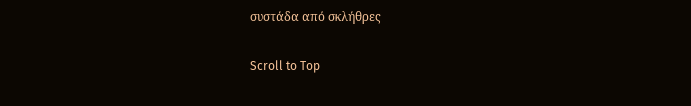συστάδα από σκλήθρες

Scroll to Top